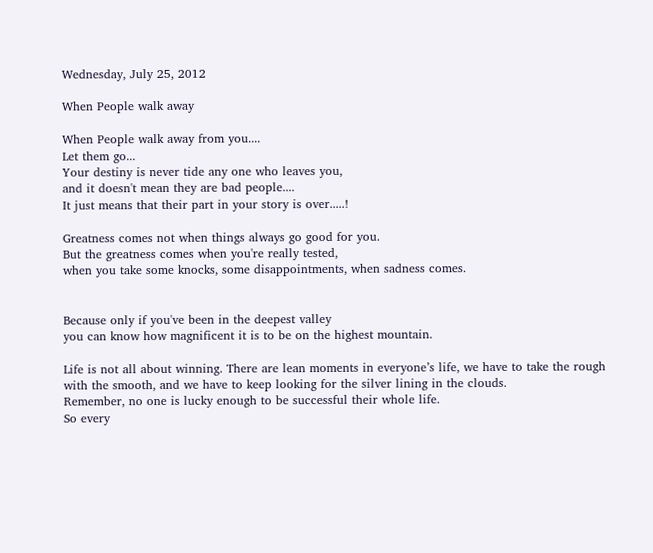Wednesday, July 25, 2012

When People walk away

When People walk away from you....
Let them go...
Your destiny is never tide any one who leaves you,
and it doesn't mean they are bad people....
It just means that their part in your story is over.....!

Greatness comes not when things always go good for you.
But the greatness comes when you're really tested,
when you take some knocks, some disappointments, when sadness comes.


Because only if you've been in the deepest valley
you can know how magnificent it is to be on the highest mountain.

Life is not all about winning. There are lean moments in everyone’s life, we have to take the rough with the smooth, and we have to keep looking for the silver lining in the clouds.
Remember, no one is lucky enough to be successful their whole life.
So every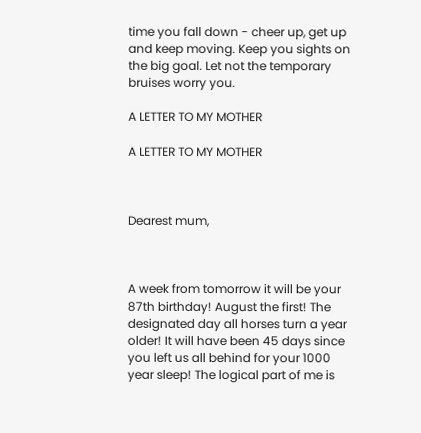time you fall down - cheer up, get up and keep moving. Keep you sights on the big goal. Let not the temporary bruises worry you.

A LETTER TO MY MOTHER

A LETTER TO MY MOTHER



Dearest mum,



A week from tomorrow it will be your 87th birthday! August the first! The designated day all horses turn a year older! It will have been 45 days since you left us all behind for your 1000 year sleep! The logical part of me is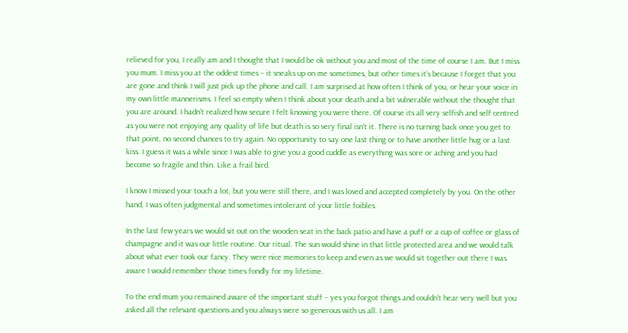relieved for you, I really am and I thought that I would be ok without you and most of the time of course I am. But I miss you mum. I miss you at the oddest times – it sneaks up on me sometimes, but other times it’s because I forget that you are gone and think I will just pick up the phone and call. I am surprised at how often I think of you, or hear your voice in my own little mannerisms. I feel so empty when I think about your death and a bit vulnerable without the thought that you are around. I hadn’t realized how secure I felt knowing you were there. Of course its all very selfish and self centred as you were not enjoying any quality of life but death is so very final isn’t it. There is no turning back once you get to that point, no second chances to try again. No opportunity to say one last thing or to have another little hug or a last kiss. I guess it was a while since I was able to give you a good cuddle as everything was sore or aching and you had become so fragile and thin. Like a frail bird.

I know I missed your touch a lot, but you were still there, and I was loved and accepted completely by you. On the other hand, I was often judgmental and sometimes intolerant of your little foibles.

In the last few years we would sit out on the wooden seat in the back patio and have a puff or a cup of coffee or glass of champagne and it was our little routine. Our ritual. The sun would shine in that little protected area and we would talk about what ever took our fancy. They were nice memories to keep and even as we would sit together out there I was aware I would remember those times fondly for my lifetime.

To the end mum you remained aware of the important stuff – yes you forgot things and couldn’t hear very well but you asked all the relevant questions and you always were so generous with us all. I am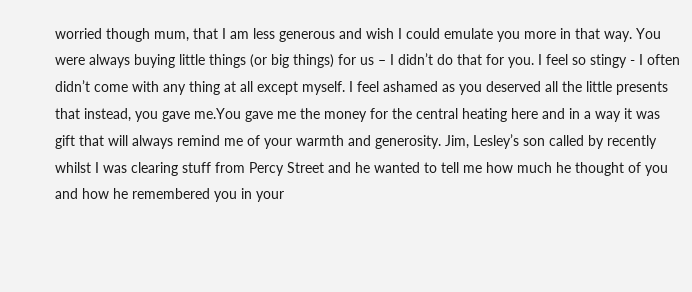worried though mum, that I am less generous and wish I could emulate you more in that way. You were always buying little things (or big things) for us – I didn’t do that for you. I feel so stingy - I often didn’t come with any thing at all except myself. I feel ashamed as you deserved all the little presents that instead, you gave me.You gave me the money for the central heating here and in a way it was gift that will always remind me of your warmth and generosity. Jim, Lesley’s son called by recently whilst I was clearing stuff from Percy Street and he wanted to tell me how much he thought of you and how he remembered you in your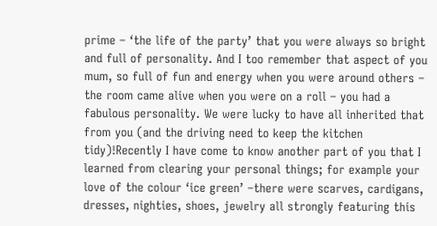prime – ‘the life of the party’ that you were always so bright and full of personality. And I too remember that aspect of you mum, so full of fun and energy when you were around others – the room came alive when you were on a roll – you had a fabulous personality. We were lucky to have all inherited that from you (and the driving need to keep the kitchen tidy)!Recently I have come to know another part of you that I learned from clearing your personal things; for example your love of the colour ‘ice green’ –there were scarves, cardigans, dresses, nighties, shoes, jewelry all strongly featuring this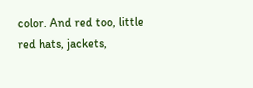color. And red too, little red hats, jackets,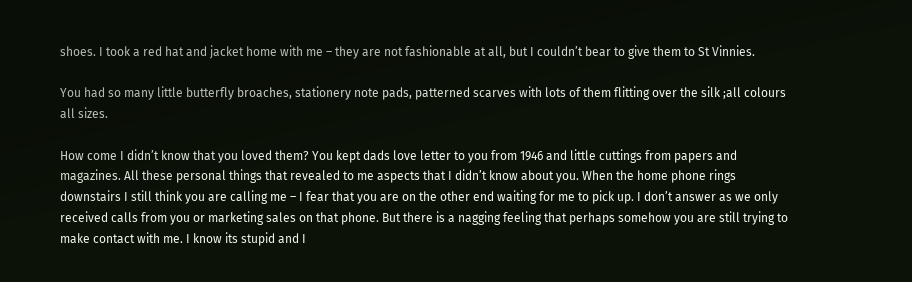shoes. I took a red hat and jacket home with me – they are not fashionable at all, but I couldn’t bear to give them to St Vinnies.

You had so many little butterfly broaches, stationery note pads, patterned scarves with lots of them flitting over the silk ;all colours all sizes.

How come I didn’t know that you loved them? You kept dads love letter to you from 1946 and little cuttings from papers and magazines. All these personal things that revealed to me aspects that I didn’t know about you. When the home phone rings downstairs I still think you are calling me – I fear that you are on the other end waiting for me to pick up. I don’t answer as we only received calls from you or marketing sales on that phone. But there is a nagging feeling that perhaps somehow you are still trying to make contact with me. I know its stupid and I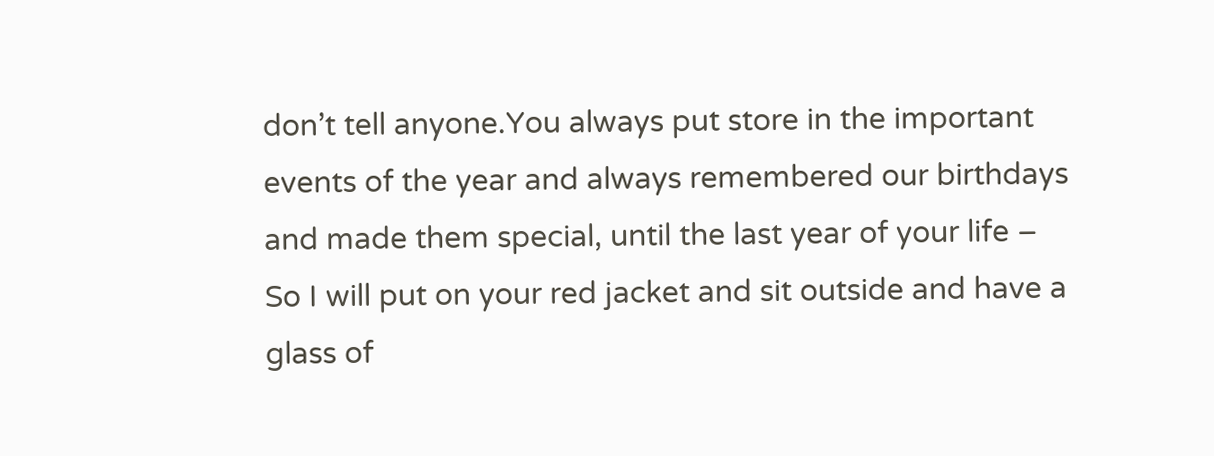don’t tell anyone.You always put store in the important events of the year and always remembered our birthdays and made them special, until the last year of your life – So I will put on your red jacket and sit outside and have a glass of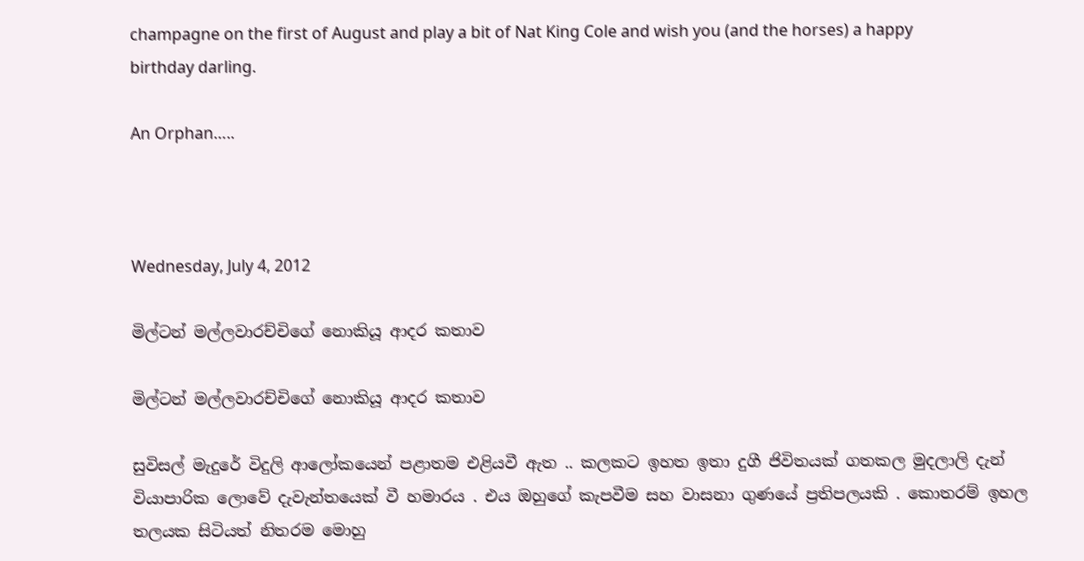champagne on the first of August and play a bit of Nat King Cole and wish you (and the horses) a happy birthday darling.

An Orphan…..



Wednesday, July 4, 2012

මිල්ටන් මල්ලවාරච්චිගේ නොකියූ ආදර කතාව

මිල්ටන් මල්ලවාරච්චිගේ නොකියූ ආදර කතාව

සුවිසල් මැදුරේ විදුලි ආලෝකයෙන් පළාතම එළියවී ඇත .. කලකට ඉහත ඉතා දුගී ජිවිතයක් ගතකල මුදලාලි දැන් වියාපාරික ලොවේ දැවැන්තයෙක් වී හමාරය . එය ඔහුගේ කැපවීම සහ වාසනා ගුණයේ ප්‍රතිපලයකි . කොතරම් ඉහල තලයක සිටියත් නිතරම මොහු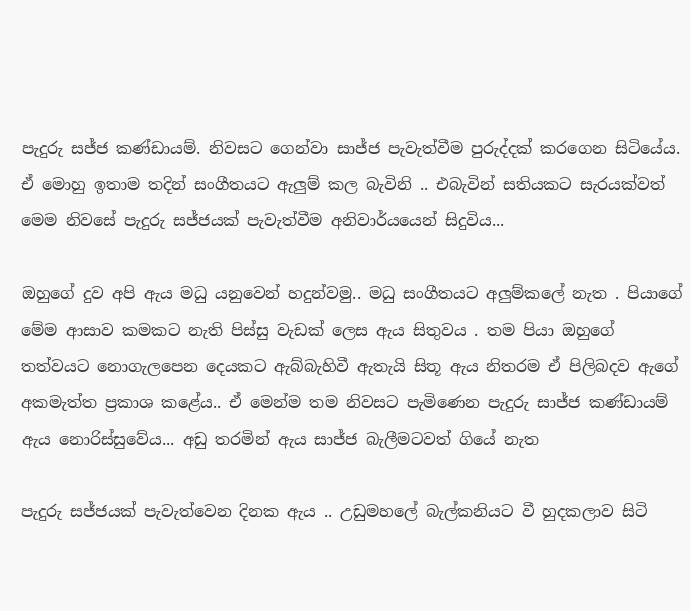පැදුරු සජ්ජ කණ්ඩායම්. නිවසට ගෙන්වා සාජ්ජ පැවැත්වීම පුරුද්දක් කරගෙන සිටියේය. ඒ මොහු ඉතාම තදින් සංගීතයට ඇලුම් කල බැවිනි .. එබැවින් සතියකට සැරයක්වත් මෙම නිවසේ පැදුරු සජ්ජයක්‌ පැවැත්වීම අනිවාර්යයෙන් සිදුවිය...

ඔහුගේ දුව අපි ඇය මධු යනුවෙන් හදුන්වමු.. මධු සංගීතයට අලුම්කලේ නැත . පියාගේ මේම ආසාව කමකට නැති පිස්සු වැඩක් ලෙස ඇය සිතුවය . තම පියා ඔහුගේ තත්වයට නොගැලපෙන දෙයකට ඇබ්බැහිවී ඇතැයි සිතූ ඇය නිතරම ඒ පිලිබදව ඇගේ අකමැත්ත ප්‍රකාශ කළේය.. ඒ මෙන්ම තම නිවසට පැමිණෙන පැදුරු සාජ්ජ කණ්ඩායම් ඇය නොරිස්සුවේය... අඩු තරමින් ඇය සාජ්ජ බැලීමටවත් ගියේ නැත

පැදුරු සජ්ජයක්‌ පැවැත්වෙන දිනක ඇය .. උඩුමහලේ බැල්කනියට වී හුදකලාව සිටි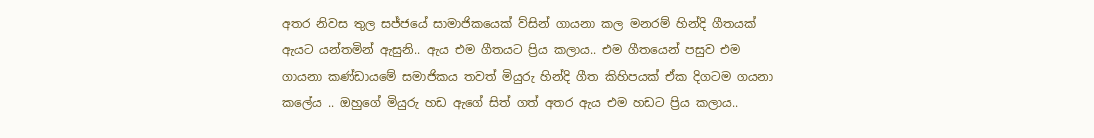අතර නිවස තුල සජ්ජයේ සාමාජිකයෙක් ව්සින් ගායනා කල මනරම් හින්දි ගීතයක් ඇයට යන්තමින් ඇසුනි.. ඇය එම ගීතයට ප්‍රිය කලාය.. එම ගීතයෙන් පසුව එම ගායනා කණ්ඩායමේ සමාජිකය තවත් මියුරු හින්දි ගීත කිහිපයක් ඒක දිගටම ගයනා කලේය .. ඔහුගේ මියුරු හඩ ඇගේ සිත් ගත් අතර ඇය එම හඩට ප්‍රිය කලාය..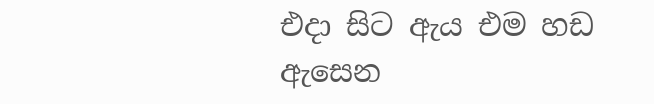එදා සිට ඇය එම හඩ ඇසෙන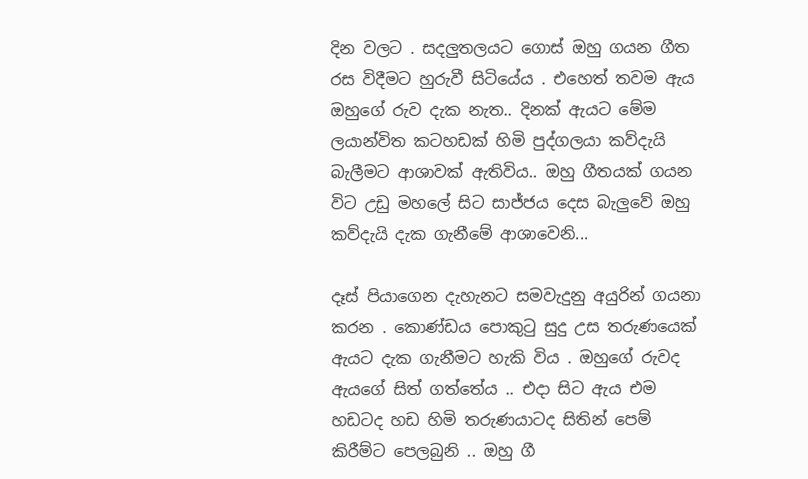දින වලට . සදලුතලයට ගොස් ඔහු ගයන ගීත රස විදීමට හුරුවී සිටියේය . එහෙත් තවම ඇය ඔහුගේ රුව දැක නැත.. දිනක් ඇයට මේම ලයාන්විත කටහඩක් හිමි පුද්ගලයා කව්දැයි බැලීමට ආශාවක් ඇතිවිය.. ඔහු ගීතයක් ගයන විට උඩු මහලේ සිට සාජ්ජය දෙස බැලුවේ ඔහු කව්දැයි දැක ගැනීමේ ආශාවෙනි...

දෑස් පියාගෙන දැහැනට සමවැදුනු අයුරින් ගයනා කරන . කොණ්ඩය පොකුටු සුදු උස තරුණයෙක් ඇයට දැක ගැනීමට හැකි විය . ඔහුගේ රුවද ඇයගේ සිත් ගත්තේය .. එදා සිට ඇය එම හඩටද හඩ හිමි තරුණයාටද සිතින් පෙම් කිරීම්ට පෙලබුනි .. ඔහු ගී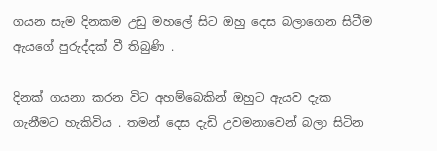ගයන සැම දිනකම උඩු මහලේ සිට ඔහු දෙස බලාගෙන සිටීම ඇයගේ පුරුද්දක් වී තිබුණි .

දිනක් ගයනා කරන විට අහම්බෙකින් ඔහුට ඇයව දැක ගැනීමට හැකිවිය . තමන් දෙස දැඩි උවමනාවෙන් බලා සිටින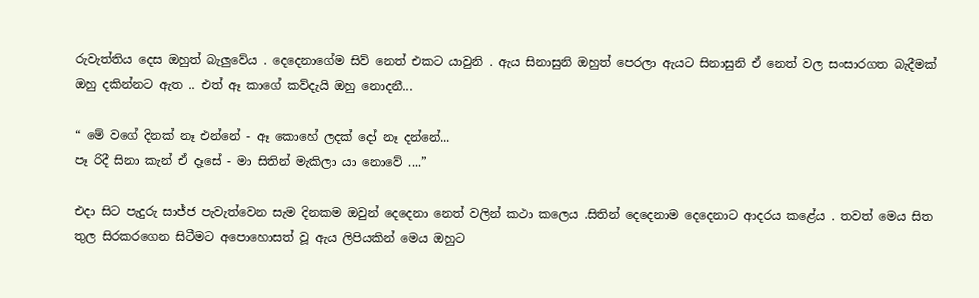රුවැත්තිය දෙස ඔහුත් බැලුවේය . දෙදෙනාගේම සිව් නෙත් එකට යාවුනි . ඇය සිනාසුනි ඔහුත් පෙරලා ඇයට සිනාසුනි ඒ නෙත් වල සංසාරගත බැදීමක් ඔහු දකින්නට ඇත .. එත් ඈ කාගේ කව්දැයි ඔහු නොදනී...

“ මේ වගේ දිනක් නෑ එන්නේ - ඈ කොහේ ලදක් දෝ නෑ දන්නේ...
පෑ රිදී සිනා කැන් ඒ දෑසේ - මා සිතින් මැකිලා යා නොවේ ....”

එදා සිට පැදුරු සාජ්ජ පැවැත්වෙන සැම දිනකම ඔවුන් දෙදෙනා නෙත් වලින් කථා කලෙය .සිතින් දෙදෙනාම දෙදෙනාට ආදරය කළේය . තවත් මෙය සිත තුල සිරකරගෙන සිටීමට අපොහොසත් වූ ඇය ලිපියකින් මෙය ඔහුට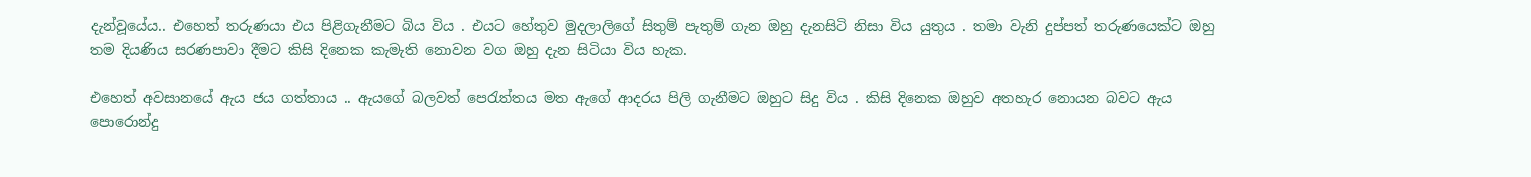දැන්වූයේය.. එහෙත් තරුණයා එය පිළිගැනීමට බිය විය . එයට හේතුව මුදලාලිගේ සිතුම් පැතුම් ගැන ඔහු දැනසිටි නිසා විය යුතුය . තමා වැනි දුප්පත් තරුණයෙක්ට ඔහු තම දියණිය සරණපාවා දීමට කිසි දිනෙක කැමැති නොවන වග ඔහු දැන සිටියා විය හැක.

එහෙත් අවසානයේ ඇය ජය ගත්තාය .. ඇයගේ බලවත් පෙරැත්තය මත ඇගේ ආදරය පිලි ගැනීමට ඔහුට සිදු විය . කිසි දිනෙක ඔහුව අතහැර නොයන බවට ඇය පොරොන්දු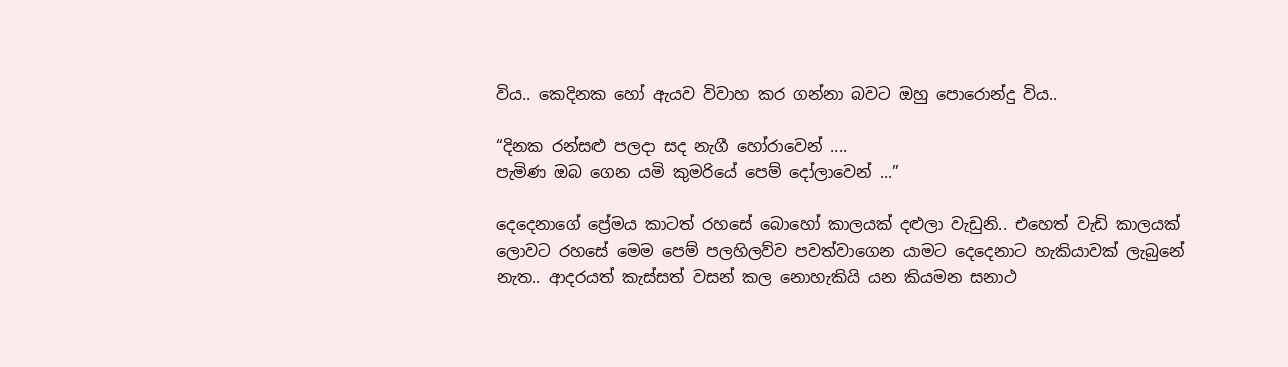විය.. කෙදිනක හෝ ඇයව විවාහ කර ගන්නා බවට ඔහු පොරොන්දු විය..

“දිනක රන්සළු පලදා සද නැගී හෝරාවෙන් ....
පැමිණ ඔබ ගෙන යමි කුමරියේ පෙම් දෝලාවෙන් ...”

දෙදෙනාගේ ප්‍රේමය කාටත් රහසේ බොහෝ කාලයක් දළුලා වැඩුනි.. එහෙත් වැඩි කාලයක් ලොවට රහසේ මෙම පෙම් පලහිලව්ව පවත්වාගෙන යාමට දෙදෙනාට හැකියාවක් ලැබුනේ නැත.. ආදරයත් කැස්සත් වසන් කල නොහැකියි යන කියමන සනාථ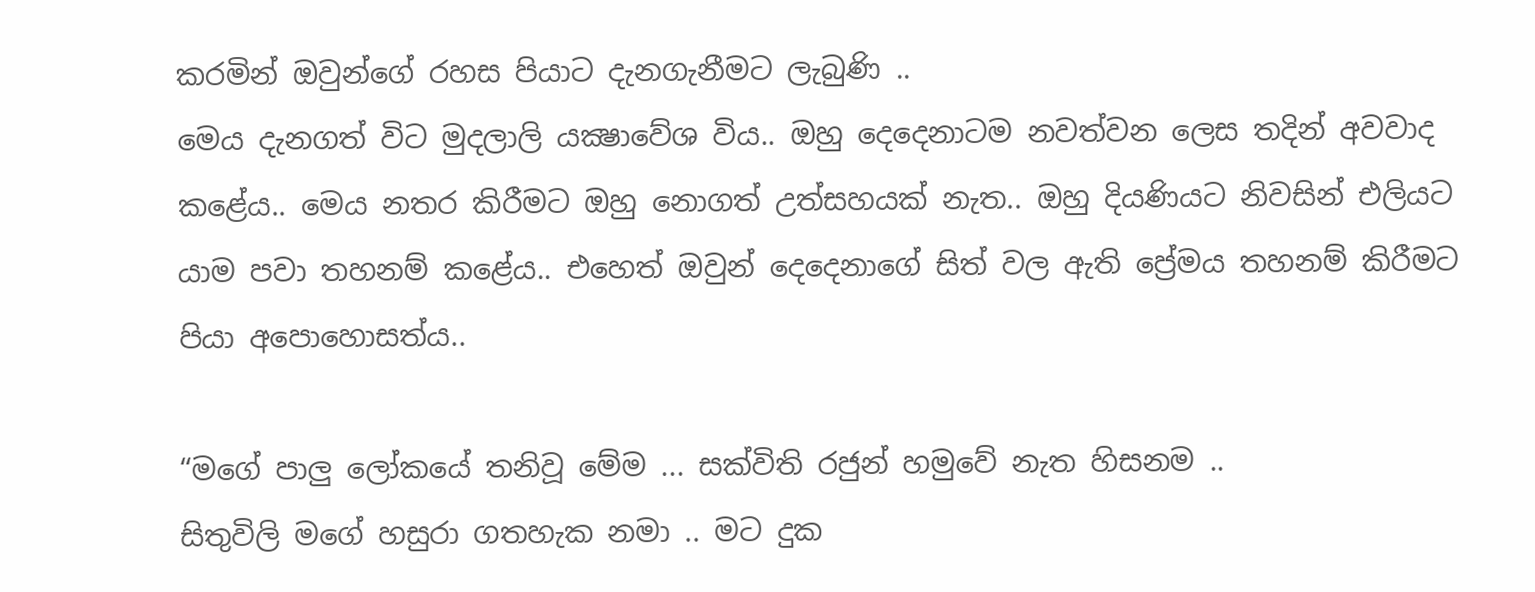කරමින් ඔවුන්ගේ රහස පියාට දැනගැනීමට ලැබුණි ..
මෙය දැනගත් විට මුදලාලි යක්‍ෂාවේශ විය.. ඔහු දෙදෙනාටම නවත්වන ලෙස තදින් අවවාද කළේය.. මෙය නතර කිරීමට ඔහු නොගත් උත්සහයක් නැත.. ඔහු දියණියට නිවසින් එලියට යාම පවා තහනම් කළේය.. එහෙත් ඔවුන් දෙදෙනාගේ සිත් වල ඇති ප්‍රේමය තහනම් කිරීමට පියා අපොහොසත්ය..

“මගේ පාලු ලෝකයේ තනිවූ මේම ... සක්විති රජුන් හමුවේ නැත හිසනම ..
සිතුවිලි මගේ හසුරා ගතහැක නමා .. මට දුක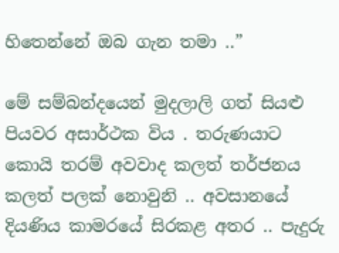හිතෙන්නේ ඔබ ගැන තමා ..”

මේ සම්බන්දයෙන් මුදලාලි ගත් සියළු පියවර අසාර්ථක විය . තරුණයාට කොයි තරම් අවවාද කලත් තර්ජනය කලත් පලක් නොවුනි .. අවසානයේ දියණිය කාමරයේ සිරකළ අතර .. පැදුරු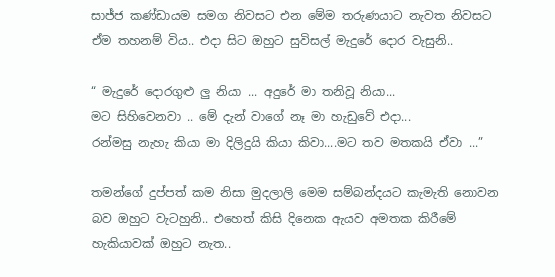සාජ්ජ කණ්ඩායම සමග නිවසට එන මේම තරුණයාට නැවත නිවසට ඒම තහනම් විය.. එදා සිට ඔහුට සුවිසල් මැදුරේ දොර වැසුනි..

“ මැදුරේ දොරගුළු ලු නියා ... අදුරේ මා තනිවූ නියා...
මට සිහිවෙනවා .. මේ දැන් වාගේ නෑ මා හැඩුවේ එදා...
රන්මසු නැහැ කියා මා දිලිදුයි කියා කිවා....මට තව මතකයි ඒවා ...”

තමන්ගේ දුප්පත් කම නිසා මුදලාලි මෙම සම්බන්දයට කැමැති නොවන බව ඔහුට වැටහුනි.. එහෙත් කිසි දිනෙක ඇයව අමතක කිරීමේ හැකියාවක් ඔහුට නැත..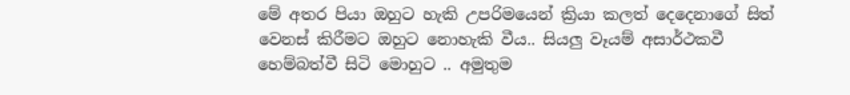මේ අතර පියා ඔහුට හැකි උපරිමයෙන් ක්‍රියා කලත් දෙදෙනාගේ සිත් වෙනස් කිරීමට ඔහුට නොහැකි වීය.. සියලු වෑයම් අසාර්ථකවී හෙම්බත්වී සිටි මොහුට .. අමුතුම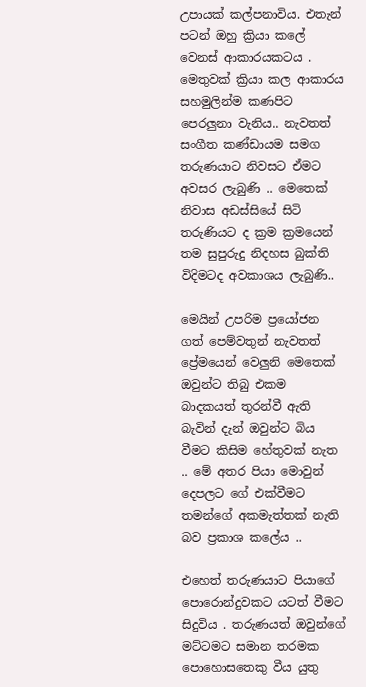උපායක් කල්පනාවිය. එතැන් පටන් ඔහු ක්‍රියා කලේ වෙනස් ආකාරයකටය . මෙතුවක් ක්‍රියා කල ආකාරය සහමුලින්ම කණපිට පෙරලුනා වැනිය.. නැවතත් සංගීත කණ්ඩායම සමග තරුණයාට නිවසට ඒමට අවසර ලැබුණි .. මෙතෙක් නිවාස අඩස්සියේ සිටි තරුණියට ද ක්‍රම ක්‍රමයෙන් තම සුපුරුදු නිදහස බුක්ති විදිමටද අවකාශය ලැබුණි..

මෙයින් උපරිම ප්‍රයෝජන ගත් පෙම්වතුන් නැවතත් ප්‍රේමයෙන් වෙලුනි මෙතෙක් ඔවුන්ට තිබු එකම බාදකයත් තුරන්වී ඇති බැවින් දැන් ඔවුන්ට බිය වීමට කිසිම හේතුවක් නැත .. මේ අතර පියා මොවුන් දෙපලට ගේ එක්වීමට තමන්ගේ අකමැත්තක් නැති බව ප්‍රකාශ කලේය ..

එහෙත් තරුණයාට පියාගේ පොරොන්දුවකට යටත් වීමට සිදුවිය . තරුණයත් ඔවුන්ගේ මට්ටමට සමාන තරමක පොහොසතෙකු වීය යුතු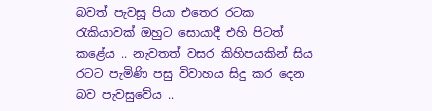බවත් පැවසූ පියා එතෙර රටක රැකියාවක් ඔහුට සොයාදී එහි පිටත් කළේය .. නැවතත් වසර කිහිපයකින් සිය රටට පැමිණි පසු විවාහය සිදු කර දෙන බව පැවසුවේය ..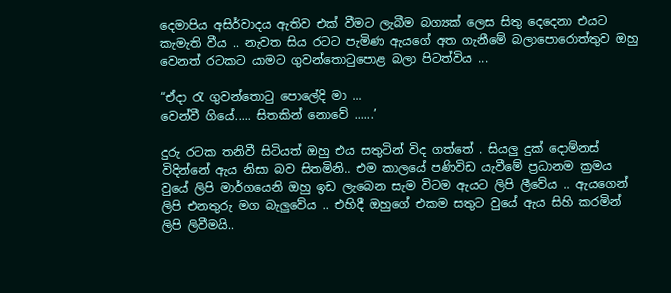දෙමාපිය අසිර්වාදය ඇතිව එක් වීමට ලැබීම බග්‍යක් ලෙස සිතු දෙදෙනා එයට කැමැති වීය .. නැවත සිය රටට පැමිණ ඇයගේ අත ගැනීමේ බලාපොරොත්තුව ඔහු වෙනත් රටකට යාමට ගුවන්තොටුපොළ බලා පිටත්විය ...

“ඒදා රැ ගුවන්තොටු පොලේදි මා ...
වෙන්වී ගියේ..... සිතකින් නොවේ ......’

දුරු රටක තනිවී සිටියත් ඔහු එය සතුටින් විද ගත්තේ . සියලු දුක් දොම්නස් විදින්නේ ඇය නිසා බව සිතමිනි.. එම කාලයේ පණිවිඩ යැවීමේ ප්‍රධානම ක්‍රමය වුයේ ලිපි මාර්ගයෙනි ඔහු ඉඩ ලැබෙන සැම විටම ඇයට ලිපි ලීවේය .. ඇයගෙන් ලිපි එනතුරු මග බැලුවේය .. එහිදී ඔහුගේ එකම සතුට වුයේ ඇය සිහි කරමින් ලිපි ලිවීමයි..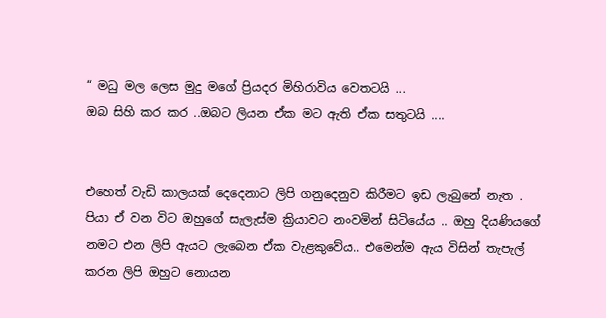“ මධු මල ලෙස මුදු මගේ ප්‍රියදර මිහිරාවිය වෙතටයි ...
ඔබ සිහි කර කර ..ඔබට ලියන ඒක මට ඇති ඒක සතුටයි ....


එහෙත් වැඩි කාලයක් දෙදෙනාට ලිපි ගනුදෙනුව කිරීමට ඉඩ ලැබුනේ නැත . පියා ඒ වන විට ඔහුගේ සැලැස්ම ක්‍රියාවට නංවමින් සිටියේය .. ඔහු දියණියගේ නමට එන ලිපි ඇයට ලැබෙන ඒක වැළකුවේය.. එමෙන්ම ඇය විසින් තැපැල් කරන ලිපි ඔහුට නොයන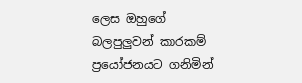ලෙස ඔහුගේ බලපුලුවන් කාරකම් ප්‍රයෝජනයට ගනිමින්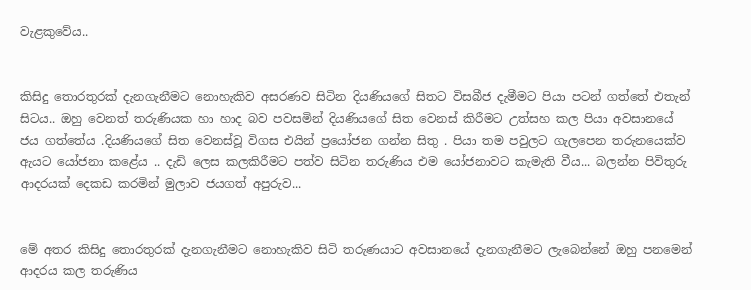වැළකුවේය..


කිසිදු තොරතුරක් දැනගැනීමට නොහැකිව අසරණව සිටින දියණියගේ සිතට විසබීජ දැමීමට පියා පටන් ගත්තේ එතැන් සිටය.. ඔහු වෙනත් තරුණියක හා හාද බව පවසමින් දියණියගේ සිත වෙනස් කිරීමට උත්සහ කල පියා අවසානයේ ජය ගත්තේය .දියණියගේ සිත වෙනස්වූ විගස එයින් ප්‍රයෝජන ගන්න සිතු . පියා තම පවුලට ගැලපෙන තරුනයෙක්ව ඇයට යෝජනා කළේය .. දැඩි ලෙස කලකිරීමට පත්ව සිටින තරුණිය එම යෝජනාවට කැමැති වීය... බලන්න පිවිතුරු ආදරයක් දෙකඩ කරමින් මුලාව ජයගත් අපුරුව...


මේ අතර කිසිදු තොරතුරක් දැනගැනීමට නොහැකිව සිටි තරුණයාට අවසානයේ දැනගැනීමට ලැබෙන්නේ ඔහු පනමෙන් ආදරය කල තරුණිය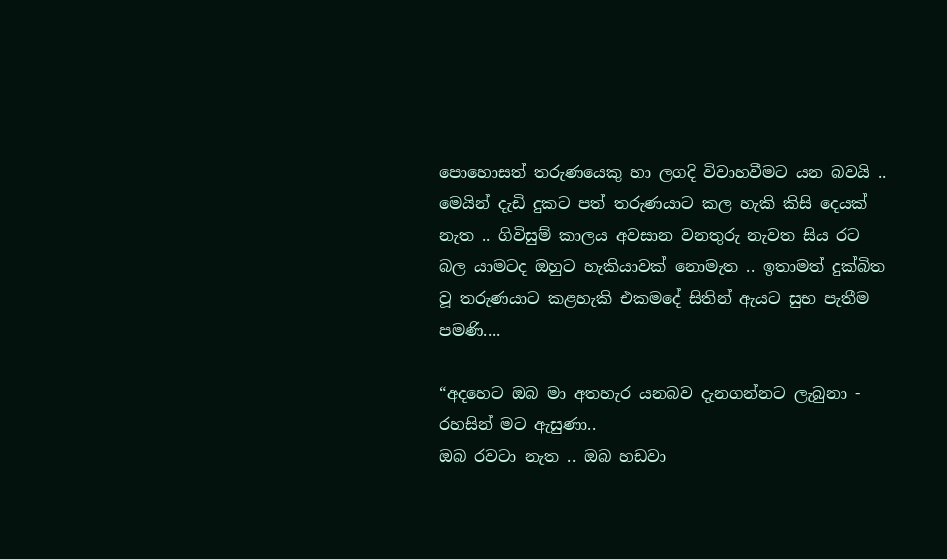පොහොසත් තරුණයෙකු හා ලගදි විවාහවීමට යන බවයි .. මෙයින් දැඩි දුකට පත් තරුණයාට කල හැකි කිසි දෙයක් නැත .. ගිවිසුම් කාලය අවසාන වනතුරු නැවත සිය රට බල යාමටද ඔහුට හැකියාවක් නොමැත .. ඉතාමත් දුක්බිත වූ තරුණයාට කළහැකි එකමදේ සිතින් ඇයට සුභ පැතීම පමණි....

“අදහෙට ඔබ මා අතහැර යනබව දැනගන්නට ලැබුනා - රහසින් මට ඇසුණා..
ඔබ රවටා නැත .. ඔබ හඩවා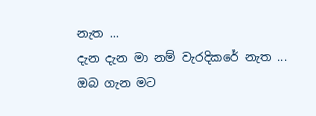නැත ...
දැන දැන මා නම් වැරදිකරේ නැත ...
ඔබ ගැන මට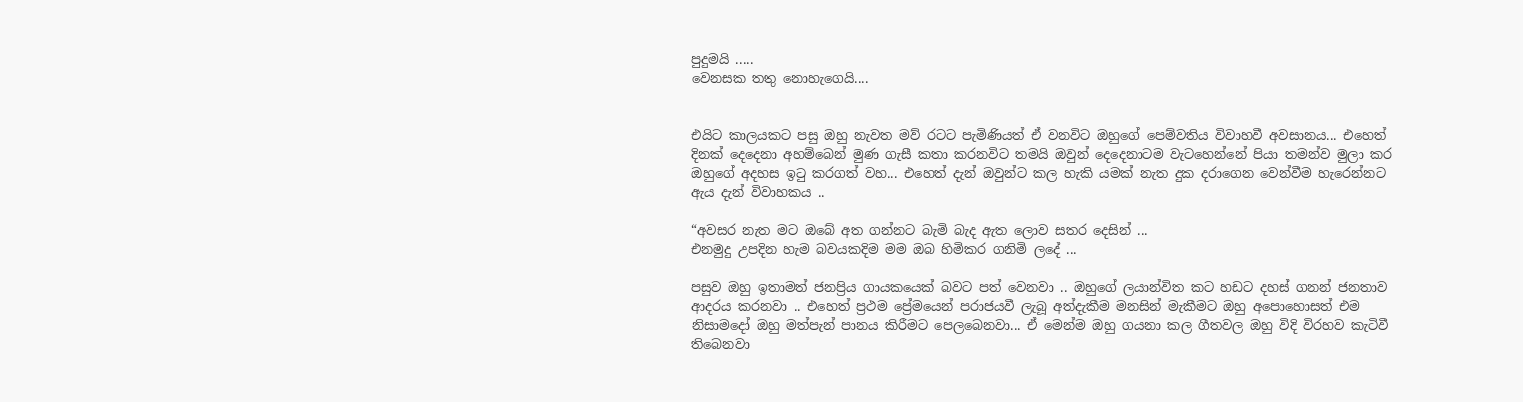පුදුමයි .....
වෙනසක තතු නොහැගෙයි....


එයිට කාලයකට පසු ඔහු නැවත මව් රටට පැමිණියත් ඒ වනවිට ඔහුගේ පෙම්වතිය විවාහවී අවසානය... එහෙත් දිනක් දෙදෙනා අහම්බෙන් මුණ ගැසී කතා කරනවිට තමයි ඔවුන් දෙදෙනාටම වැටහෙන්නේ පියා තමන්ව මුලා කර ඔහුගේ අදහස ඉටු කරගත් වහ... එහෙත් දැන් ඔවුන්ට කල හැකි යමක් නැත දුක දරාගෙන වෙන්වීම හැරෙන්නට ඇය දැන් විවාහකය ..

“අවසර නැත මට ඔබේ අත ගන්නට බැමි බැද ඇත ලොව සතර දෙසින් ...
එනමුදු උපදින හැම බවයකදිම මම ඔබ හිමිකර ගනිමි ලදේ ...

පසුව ඔහු ඉතාමත් ජනප්‍රිය ගායකයෙක් බවට පත් වෙනවා .. ඔහුගේ ලයාන්විත කට හඩට දහස් ගනන් ජනතාව ආදරය කරනවා .. එහෙත් ප්‍රථම ප්‍රේමයෙන් පරාජයවී ලැබූ අත්දැකීම මනසින් මැකීමට ඔහු අපොහොසත් එම නිසාමදෝ ඔහු මත්පැන් පානය කිරීමට පෙලබෙනවා... ඒ මෙන්ම ඔහු ගයනා කල ගීතවල ඔහු විදි විරහව කැටිවී තිබෙනවා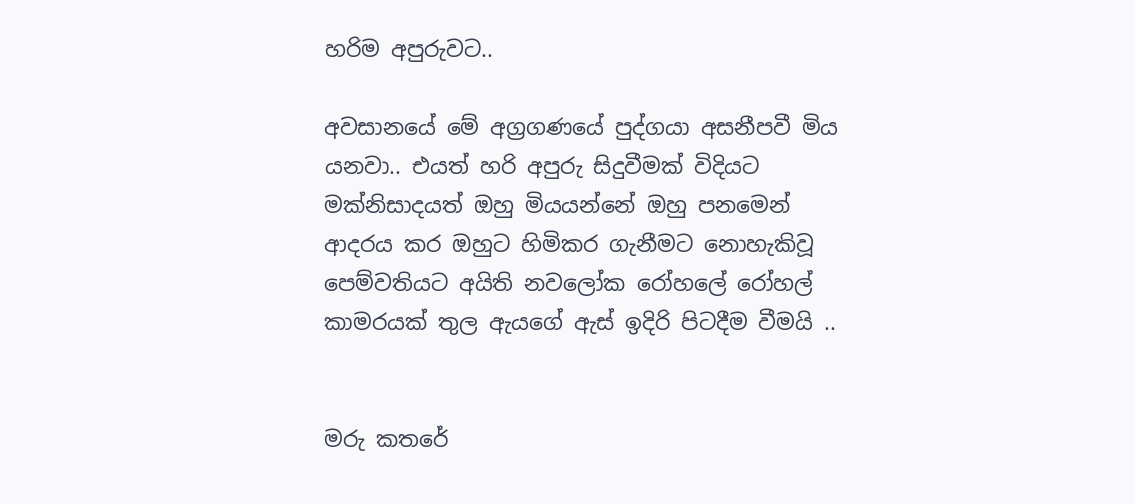හරිම අපුරුවට..

අවසානයේ මේ අග්‍රගණයේ පුද්ගයා අසනීපවී මිය යනවා.. එයත් හරි අපුරු සිදුවීමක් විදියට මක්නිසාදයත් ඔහු මියයන්නේ ඔහු පනමෙන් ආදරය කර ඔහුට හිමිකර ගැනීමට නොහැකිවූ පෙම්වතියට අයිති නවලෝක රෝහලේ රෝහල් කාමරයක් තුල ඇයගේ ඇස් ඉදිරි පිටදීම වීමයි ..


මරු කතරේ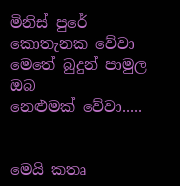මිනිස්‌ පුරේ
කොතැනක වේවා
මෙතේ බුදුන් පාමුල ඔබ
නෙළුමක්‌ වේවා.....


මෙයි කතෘ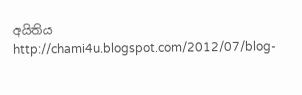අයිතිය http://chami4u.blogspot.com/2012/07/blog-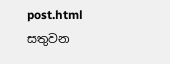post.html සතුවන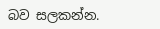බව සලකන්න.